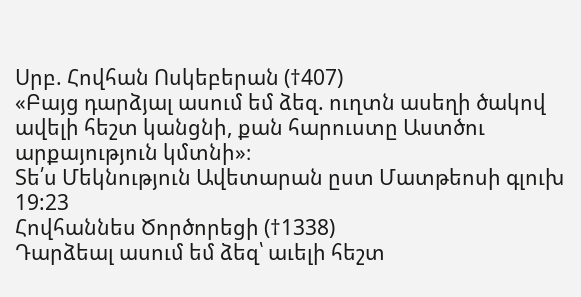Սրբ. Հովհան Ոսկեբերան (†407)
«Բայց դարձյալ ասում եմ ձեզ. ուղտն ասեղի ծակով ավելի հեշտ կանցնի, քան հարուստը Աստծու արքայություն կմտնի»։
Տե՛ս Մեկնություն Ավետարան ըստ Մատթեոսի գլուխ 19:23
Հովհաննես Ծործորեցի (†1338)
Դարձեալ ասում եմ ձեզ՝ աւելի հեշտ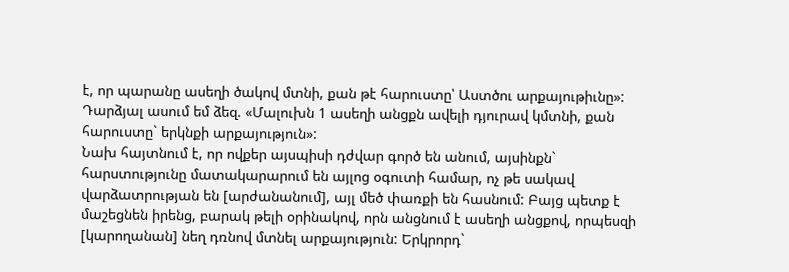է, որ պարանը ասեղի ծակով մտնի, քան թէ հարուստը՝ Աստծու արքայութիւնը»:
Դարձյալ ասում եմ ձեզ. «Մալուխն 1 ասեղի անցքն ավելի դյուրավ կմտնի, քան հարուստը` երկնքի արքայություն»:
Նախ հայտնում է, որ ովքեր այսպիսի դժվար գործ են անում, այսինքն` հարստությունը մատակարարում են այլոց օգուտի համար, ոչ թե սակավ վարձատրության են [արժանանում], այլ մեծ փառքի են հասնում: Բայց պետք է մաշեցնեն իրենց, բարակ թելի օրինակով, որն անցնում է ասեղի անցքով, որպեսզի [կարողանան] նեղ դռնով մտնել արքայություն: Երկրորդ`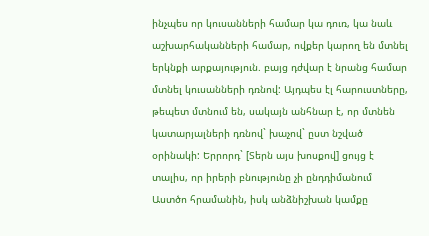ինչպես որ կուսանների համար կա դուռ, կա նաև աշխարհականների համար, ովքեր կարող են մտնել երկնքի արքայություն. բայց դժվար է նրանց համար մտնել կուսանների դռնով: Այդպես էլ հարուստները, թեպետ մտնում են, սակայն անհնար է, որ մտնեն կատարյալների դռնով` խաչով` ըստ նշված օրինակի: Երրորդ` [Տերն այս խոսքով] ցույց է տալիս, որ իրերի բնությունը չի ընդդիմանում Աստծո հրամանին, իսկ անձնիշխան կամքը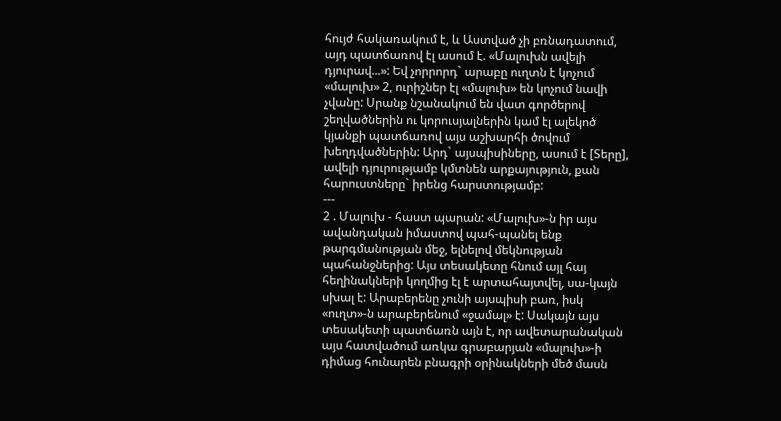հույժ հակառակում է, և Աստված չի բռնադատում, այդ պատճառով էլ ասում է. «Մալուխն ավելի դյուրավ...»: Եվ չորրորդ` արաբը ուղտն է կոչում «մալուխ» 2, ուրիշներ էլ «մալուխ» են կոչում նավի չվանը: Սրանք նշանակում են վատ գործերով շեղվածներին ու կորուսյալներին կամ էլ ալեկոծ կյանքի պատճառով այս աշխարհի ծովում խեղդվածներին: Արդ` այսպիսիները, ասում է [Տերը], ավելի դյուրությամբ կմտնեն արքայություն, քան հարուստները` իրենց հարստությամբ:
---
2 . Մալուխ - հաստ պարան: «Մալուխ»-ն իր այս ավանդական իմաստով պահ-պանել ենք թարգմանության մեջ, ելնելով մեկնության պահանջներից: Այս տեսակետը հնում այլ հայ հեղինակների կողմից էլ է արտահայտվել, սա-կայն սխալ է: Արաբերենը չունի այսպիսի բառ, իսկ «ուղտ»-ն արաբերենում «ջամալ» է: Սակայն այս տեսակետի պատճառն այն է, որ ավետարանական այս հատվածում առկա գրաբարյան «մալուխ»-ի դիմաց հունարեն բնագրի օրինակների մեծ մասն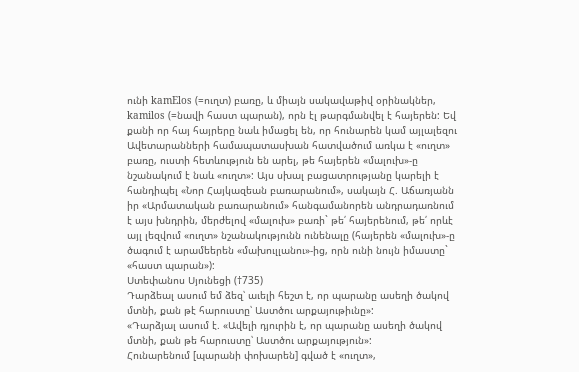ունի kamElos (=ուղտ) բառը, և միայն սակավաթիվ օրինակներ, kamilos (=նավի հաստ պարան), որն էլ թարգմանվել է հայերեն: Եվ քանի որ հայ հայրերը նաև իմացել են, որ հունարեն կամ այլալեզու Ավետարանների համապատասխան հատվածում առկա է «ուղտ» բառը, ուստի հետևություն են արել, թե հայերեն «մալուխ»-ը նշանակում է նաև «ուղտ»: Այս սխալ բացատրությանը կարելի է հանդիպել «Նոր Հայկազեան բառարանում», սակայն Հ. Աճառյանն իր «Արմատական բառարանում» հանգամանորեն անդրադառնում է այս խնդրին, մերժելով «մալուխ» բառի` թե՛ հայերենում, թե՛ որևէ այլ լեզվում «ուղտ» նշանակությունն ունենալը (հայերեն «մալուխ»-ը ծագում է արամեերեն «մախուլլանու»-ից, որն ունի նույն իմաստը` «հաստ պարան»):
Ստեփանոս Սյունեցի (†735)
Դարձեալ ասում եմ ձեզ՝ աւելի հեշտ է, որ պարանը ասեղի ծակով մտնի, քան թէ հարուստը՝ Աստծու արքայութիւնը»:
«Դարձյալ ասում է. «Ավելի դյուրին է, որ պարանը ասեղի ծակով մտնի, քան թե հարուստը՝ Աստծու արքայություն»:
Հունարենում [պարանի փոխարեն] գված է «ուղտ»,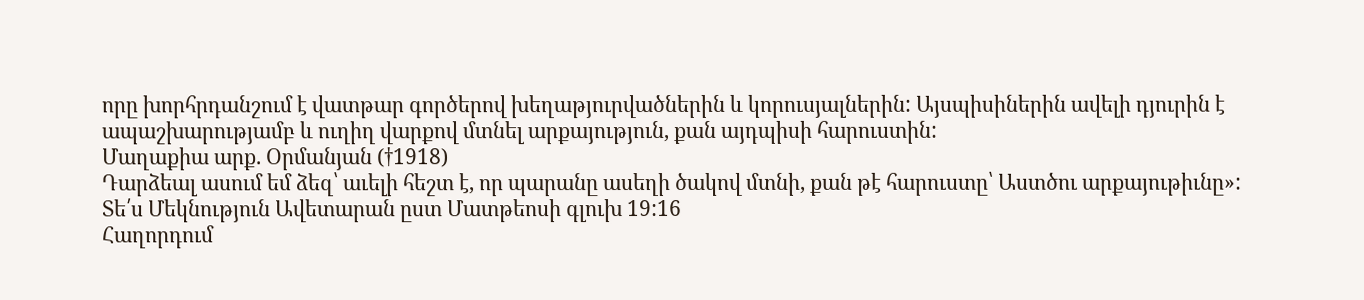որը խորհրդանշում է վատթար գործերով խեղաթյուրվածներին և կորուսյալներին: Այսպիսիներին ավելի դյուրին է ապաշխարությամբ և ուղիղ վարքով մտնել արքայություն, քան այդպիսի հարուստին:
Մաղաքիա արք. Օրմանյան (†1918)
Դարձեալ ասում եմ ձեզ՝ աւելի հեշտ է, որ պարանը ասեղի ծակով մտնի, քան թէ հարուստը՝ Աստծու արքայութիւնը»:
Տե՛ս Մեկնություն Ավետարան ըստ Մատթեոսի գլուխ 19:16
Հաղորդում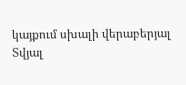կայքում սխալի վերաբերյալ
Տվյալ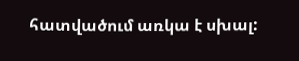հատվածում առկա է սխալ: